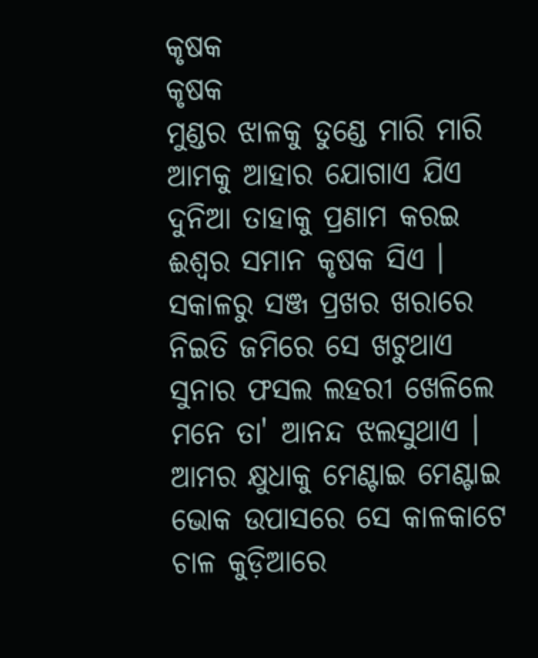କୃଷକ
କୃଷକ
ମୁଣ୍ଡର ଝାଳକୁ ତୁଣ୍ଡେ ମାରି ମାରି
ଆମକୁ ଆହାର ଯୋଗାଏ ଯିଏ
ଦୁନିଆ ତାହାକୁ ପ୍ରଣାମ କରଇ
ଈଶ୍ୱର ସମାନ କୃଷକ ସିଏ ।
ସକାଳରୁ ସଞ୍ଜ ପ୍ରଖର ଖରାରେ
ନିଇତି ଜମିରେ ସେ ଖଟୁଥାଏ
ସୁନାର ଫସଲ ଲହରୀ ଖେଳିଲେ
ମନେ ତା' ଆନନ୍ଦ ଝଲସୁଥାଏ ।
ଆମର କ୍ଷୁଧାକୁ ମେଣ୍ଟାଇ ମେଣ୍ଟାଇ
ଭୋକ ଉପାସରେ ସେ କାଳକାଟେ
ଚାଳ କୁଡ଼ିଆରେ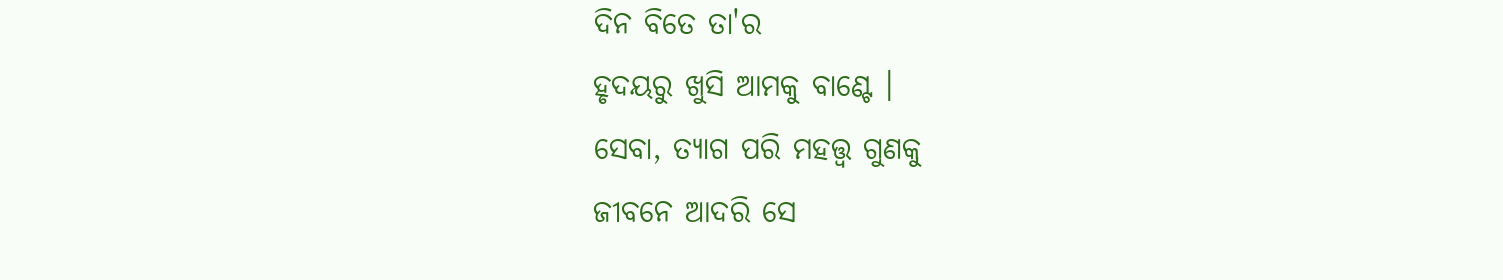ଦିନ ବିତେ ତା'ର
ହୃଦୟରୁ ଖୁସି ଆମକୁ ବାଣ୍ଟେ ।
ସେବା, ତ୍ୟାଗ ପରି ମହତ୍ତ୍ୱ ଗୁଣକୁ
ଜୀବନେ ଆଦରି ସେ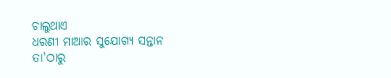ଚାଲୁଥାଏ
ଧରଣୀ ମାଆର ସୁଯୋଗ୍ୟ ସନ୍ତାନ
ତା'ଠାରୁ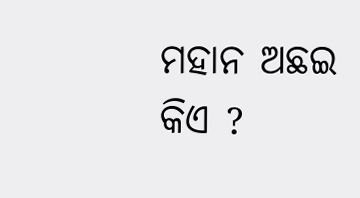ମହାନ ଅଛଇ କିଏ ?